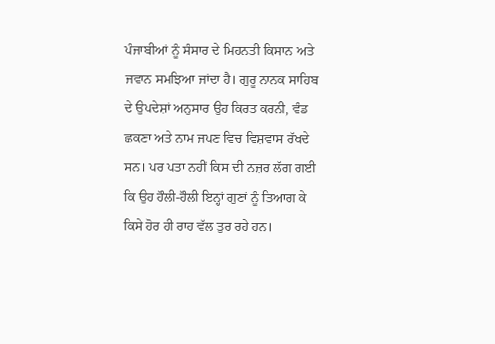ਪੰਜਾਬੀਆਂ ਨੂੰ ਸੰਸਾਰ ਦੇ ਮਿਹਨਤੀ ਕਿਸਾਨ ਅਤੇ ਜਵਾਨ ਸਮਝਿਆ ਜਾਂਦਾ ਹੈ। ਗੁਰੂ ਨਾਨਕ ਸਾਹਿਬ ਦੇ ਉਪਦੇਸ਼ਾਂ ਅਨੁਸਾਰ ਉਹ ਕਿਰਤ ਕਰਨੀ, ਵੰਡ ਛਕਣਾ ਅਤੇ ਨਾਮ ਜਪਣ ਵਿਚ ਵਿਸ਼ਵਾਸ ਰੱਖਦੇ ਸਨ। ਪਰ ਪਤਾ ਨਹੀਂ ਕਿਸ ਦੀ ਨਜ਼ਰ ਲੱਗ ਗਈ ਕਿ ਉਹ ਹੌਲੀ-ਹੌਲੀ ਇਨ੍ਹਾਂ ਗੁਣਾਂ ਨੂੰ ਤਿਆਗ ਕੇ ਕਿਸੇ ਹੋਰ ਹੀ ਰਾਹ ਵੱਲ ਤੁਰ ਰਹੇ ਹਨ।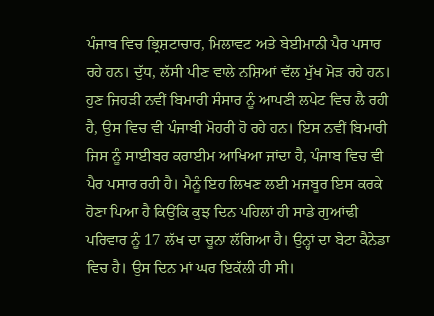ਪੰਜਾਬ ਵਿਚ ਭ੍ਰਿਸ਼ਟਾਚਾਰ, ਮਿਲਾਵਟ ਅਤੇ ਬੇਈਮਾਨੀ ਪੈਰ ਪਸਾਰ ਰਹੇ ਹਨ। ਦੁੱਧ, ਲੱਸੀ ਪੀਣ ਵਾਲੇ ਨਸ਼ਿਆਂ ਵੱਲ ਮੁੱਖ ਮੋੜ ਰਹੇ ਹਨ। ਹੁਣ ਜਿਹੜੀ ਨਵੀਂ ਬਿਮਾਰੀ ਸੰਸਾਰ ਨੂੰ ਆਪਣੀ ਲਪੇਟ ਵਿਚ ਲੈ ਰਹੀ ਹੈ, ਉਸ ਵਿਚ ਵੀ ਪੰਜਾਬੀ ਮੋਹਰੀ ਹੋ ਰਹੇ ਹਨ। ਇਸ ਨਵੀਂ ਬਿਮਾਰੀ ਜਿਸ ਨੂੰ ਸਾਈਬਰ ਕਰਾਈਮ ਆਖਿਆ ਜਾਂਦਾ ਹੈ, ਪੰਜਾਬ ਵਿਚ ਵੀ ਪੈਰ ਪਸਾਰ ਰਹੀ ਹੈ। ਮੈਨੂੰ ਇਹ ਲਿਖਣ ਲਈ ਮਜਬੂਰ ਇਸ ਕਰਕੇ ਹੋਣਾ ਪਿਆ ਹੈ ਕਿਉਂਕਿ ਕੁਝ ਦਿਨ ਪਹਿਲਾਂ ਹੀ ਸਾਡੇ ਗੁਆਂਢੀ ਪਰਿਵਾਰ ਨੂੰ 17 ਲੱਖ ਦਾ ਚੂਨਾ ਲੱਗਿਆ ਹੈ। ਉਨ੍ਹਾਂ ਦਾ ਬੇਟਾ ਕੈਨੇਡਾ ਵਿਚ ਹੈ। ਉਸ ਦਿਨ ਮਾਂ ਘਰ ਇਕੱਲੀ ਹੀ ਸੀ।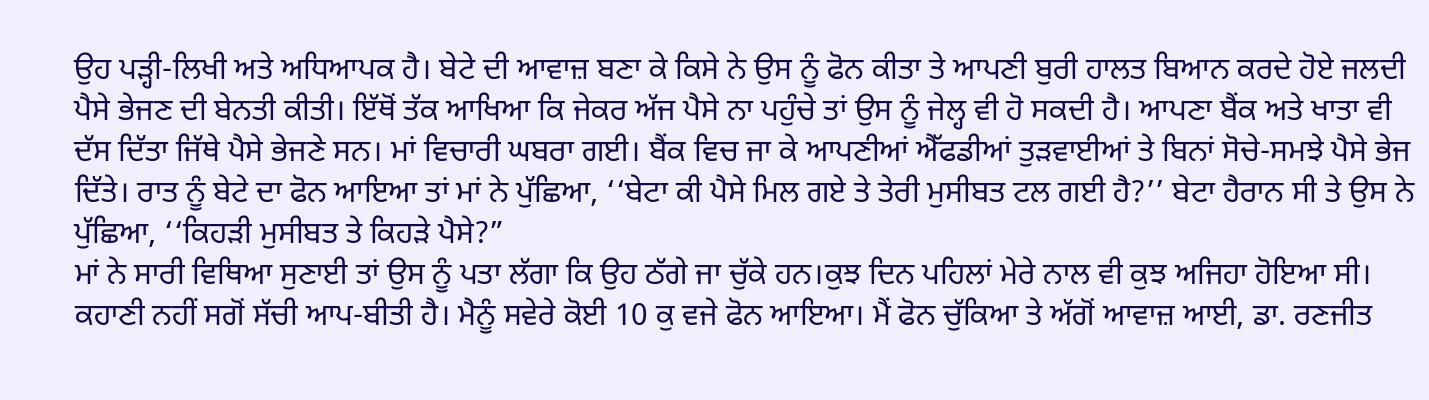ਉਹ ਪੜ੍ਹੀ-ਲਿਖੀ ਅਤੇ ਅਧਿਆਪਕ ਹੈ। ਬੇਟੇ ਦੀ ਆਵਾਜ਼ ਬਣਾ ਕੇ ਕਿਸੇ ਨੇ ਉਸ ਨੂੰ ਫੋਨ ਕੀਤਾ ਤੇ ਆਪਣੀ ਬੁਰੀ ਹਾਲਤ ਬਿਆਨ ਕਰਦੇ ਹੋਏ ਜਲਦੀ ਪੈਸੇ ਭੇਜਣ ਦੀ ਬੇਨਤੀ ਕੀਤੀ। ਇੱਥੋਂ ਤੱਕ ਆਖਿਆ ਕਿ ਜੇਕਰ ਅੱਜ ਪੈਸੇ ਨਾ ਪਹੁੰਚੇ ਤਾਂ ਉਸ ਨੂੰ ਜੇਲ੍ਹ ਵੀ ਹੋ ਸਕਦੀ ਹੈ। ਆਪਣਾ ਬੈਂਕ ਅਤੇ ਖਾਤਾ ਵੀ ਦੱਸ ਦਿੱਤਾ ਜਿੱਥੇ ਪੈਸੇ ਭੇਜਣੇ ਸਨ। ਮਾਂ ਵਿਚਾਰੀ ਘਬਰਾ ਗਈ। ਬੈਂਕ ਵਿਚ ਜਾ ਕੇ ਆਪਣੀਆਂ ਐੱਫਡੀਆਂ ਤੁੜਵਾਈਆਂ ਤੇ ਬਿਨਾਂ ਸੋਚੇ-ਸਮਝੇ ਪੈਸੇ ਭੇਜ ਦਿੱਤੇ। ਰਾਤ ਨੂੰ ਬੇਟੇ ਦਾ ਫੋਨ ਆਇਆ ਤਾਂ ਮਾਂ ਨੇ ਪੁੱਛਿਆ, ‘‘ਬੇਟਾ ਕੀ ਪੈਸੇ ਮਿਲ ਗਏ ਤੇ ਤੇਰੀ ਮੁਸੀਬਤ ਟਲ ਗਈ ਹੈ?’’ ਬੇਟਾ ਹੈਰਾਨ ਸੀ ਤੇ ਉਸ ਨੇ ਪੁੱਛਿਆ, ‘‘ਕਿਹੜੀ ਮੁਸੀਬਤ ਤੇ ਕਿਹੜੇ ਪੈਸੇ?”
ਮਾਂ ਨੇ ਸਾਰੀ ਵਿਥਿਆ ਸੁਣਾਈ ਤਾਂ ਉਸ ਨੂੰ ਪਤਾ ਲੱਗਾ ਕਿ ਉਹ ਠੱਗੇ ਜਾ ਚੁੱਕੇ ਹਨ।ਕੁਝ ਦਿਨ ਪਹਿਲਾਂ ਮੇਰੇ ਨਾਲ ਵੀ ਕੁਝ ਅਜਿਹਾ ਹੋਇਆ ਸੀ। ਕਹਾਣੀ ਨਹੀਂ ਸਗੋਂ ਸੱਚੀ ਆਪ-ਬੀਤੀ ਹੈ। ਮੈਨੂੰ ਸਵੇਰੇ ਕੋਈ 10 ਕੁ ਵਜੇ ਫੋਨ ਆਇਆ। ਮੈਂ ਫੋਨ ਚੁੱਕਿਆ ਤੇ ਅੱਗੋਂ ਆਵਾਜ਼ ਆਈ, ਡਾ. ਰਣਜੀਤ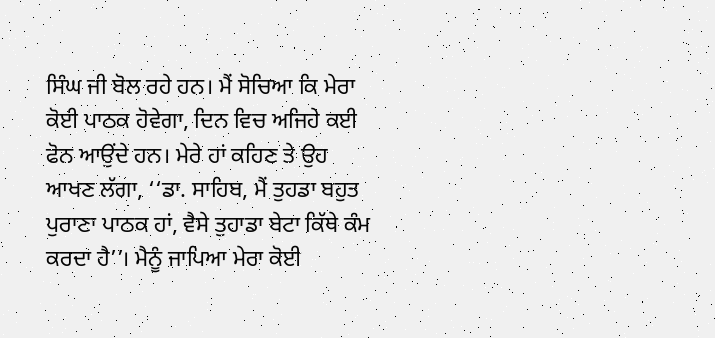ਸਿੰਘ ਜੀ ਬੋਲ ਰਹੇ ਹਨ। ਮੈਂ ਸੋਚਿਆ ਕਿ ਮੇਰਾ ਕੋਈ ਪਾਠਕ ਹੋਵੇਗਾ, ਦਿਨ ਵਿਚ ਅਜਿਹੇ ਕਈ ਫੋਨ ਆਉਂਦੇ ਹਨ। ਮੇਰੇ ਹਾਂ ਕਹਿਣ ਤੇ ਉਹ ਆਖਣ ਲੱਗਾ, ‘‘ਡਾ. ਸਾਹਿਬ, ਮੈਂ ਤੁਹਡਾ ਬਹੁਤ ਪੁਰਾਣਾ ਪਾਠਕ ਹਾਂ, ਵੈਸੇ ਤੁਹਾਡਾ ਬੇਟਾ ਕਿੱਥੇ ਕੰਮ ਕਰਦਾ ਹੈ’’। ਮੈਨੂੰ ਜਾਪਿਆ ਮੇਰਾ ਕੋਈ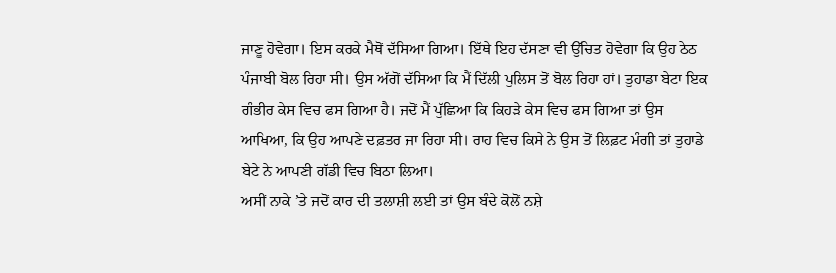ਜਾਣੂ ਹੋਵੇਗਾ। ਇਸ ਕਰਕੇ ਮੈਥੋਂ ਦੱਸਿਆ ਗਿਆ। ਇੱਥੇ ਇਹ ਦੱਸਣਾ ਵੀ ਉੱਚਿਤ ਹੋਵੇਗਾ ਕਿ ਉਹ ਠੇਠ ਪੰਜਾਬੀ ਬੋਲ ਰਿਹਾ ਸੀ। ਉਸ ਅੱਗੋਂ ਦੱਸਿਆ ਕਿ ਮੈਂ ਦਿੱਲੀ ਪੁਲਿਸ ਤੋਂ ਬੋਲ ਰਿਹਾ ਹਾਂ। ਤੁਹਾਡਾ ਬੇਟਾ ਇਕ ਗੰਭੀਰ ਕੇਸ ਵਿਚ ਫਸ ਗਿਆ ਹੈ। ਜਦੋਂ ਮੈਂ ਪੁੱਛਿਆ ਕਿ ਕਿਹੜੇ ਕੇਸ ਵਿਚ ਫਸ ਗਿਆ ਤਾਂ ਉਸ ਆਖਿਆ, ਕਿ ਉਹ ਆਪਣੇ ਦਫ਼ਤਰ ਜਾ ਰਿਹਾ ਸੀ। ਰਾਹ ਵਿਚ ਕਿਸੇ ਨੇ ਉਸ ਤੋਂ ਲਿਫ਼ਟ ਮੰਗੀ ਤਾਂ ਤੁਹਾਡੇ ਬੇਟੇ ਨੇ ਆਪਣੀ ਗੱਡੀ ਵਿਚ ਬਿਠਾ ਲਿਆ।
ਅਸੀਂ ਨਾਕੇ ’ਤੇ ਜਦੋਂ ਕਾਰ ਦੀ ਤਲਾਸ਼ੀ ਲਈ ਤਾਂ ਉਸ ਬੰਦੇ ਕੋਲੋਂ ਨਸ਼ੇ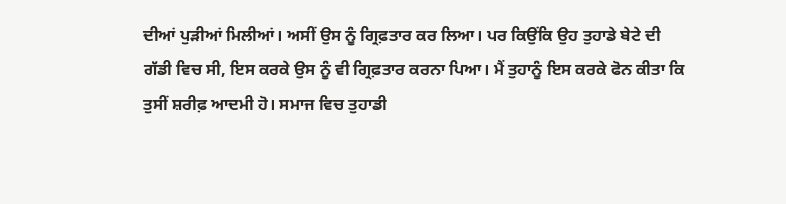ਦੀਆਂ ਪੁੜੀਆਂ ਮਿਲੀਆਂ। ਅਸੀਂ ਉਸ ਨੂੰ ਗ੍ਰਿਫ਼ਤਾਰ ਕਰ ਲਿਆ। ਪਰ ਕਿਉਂਕਿ ਉਹ ਤੁਹਾਡੇ ਬੇਟੇ ਦੀ ਗੱਡੀ ਵਿਚ ਸੀ, ਇਸ ਕਰਕੇ ਉਸ ਨੂੰ ਵੀ ਗ੍ਰਿਫ਼ਤਾਰ ਕਰਨਾ ਪਿਆ। ਮੈਂ ਤੁਹਾਨੂੰ ਇਸ ਕਰਕੇ ਫੋਨ ਕੀਤਾ ਕਿ ਤੁਸੀਂ ਸ਼ਰੀਫ਼ ਆਦਮੀ ਹੋ। ਸਮਾਜ ਵਿਚ ਤੁਹਾਡੀ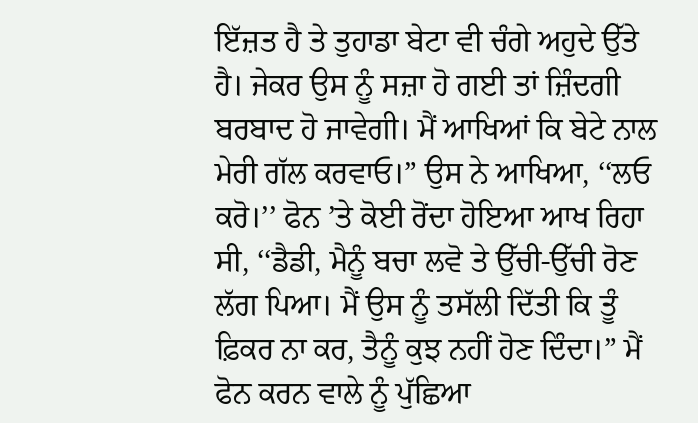ਇੱਜ਼ਤ ਹੈ ਤੇ ਤੁਹਾਡਾ ਬੇਟਾ ਵੀ ਚੰਗੇ ਅਹੁਦੇ ਉੱਤੇ ਹੈ। ਜੇਕਰ ਉਸ ਨੂੰ ਸਜ਼ਾ ਹੋ ਗਈ ਤਾਂ ਜ਼ਿੰਦਗੀ ਬਰਬਾਦ ਹੋ ਜਾਵੇਗੀ। ਮੈਂ ਆਖਿਆਂ ਕਿ ਬੇਟੇ ਨਾਲ ਮੇਰੀ ਗੱਲ ਕਰਵਾਓ।” ਉਸ ਨੇ ਆਖਿਆ, ‘‘ਲਓ ਕਰੋ।’’ ਫੋਨ ’ਤੇ ਕੋਈ ਰੋਂਦਾ ਹੋਇਆ ਆਖ ਰਿਹਾ ਸੀ, ‘‘ਡੈਡੀ, ਮੈਨੂੰ ਬਚਾ ਲਵੋ ਤੇ ਉੱਚੀ-ਉੱਚੀ ਰੋਣ ਲੱਗ ਪਿਆ। ਮੈਂ ਉਸ ਨੂੰ ਤਸੱਲੀ ਦਿੱਤੀ ਕਿ ਤੂੰ ਫ਼ਿਕਰ ਨਾ ਕਰ, ਤੈਨੂੰ ਕੁਝ ਨਹੀਂ ਹੋਣ ਦਿੰਦਾ।” ਮੈਂ ਫੋਨ ਕਰਨ ਵਾਲੇ ਨੂੰ ਪੁੱਛਿਆ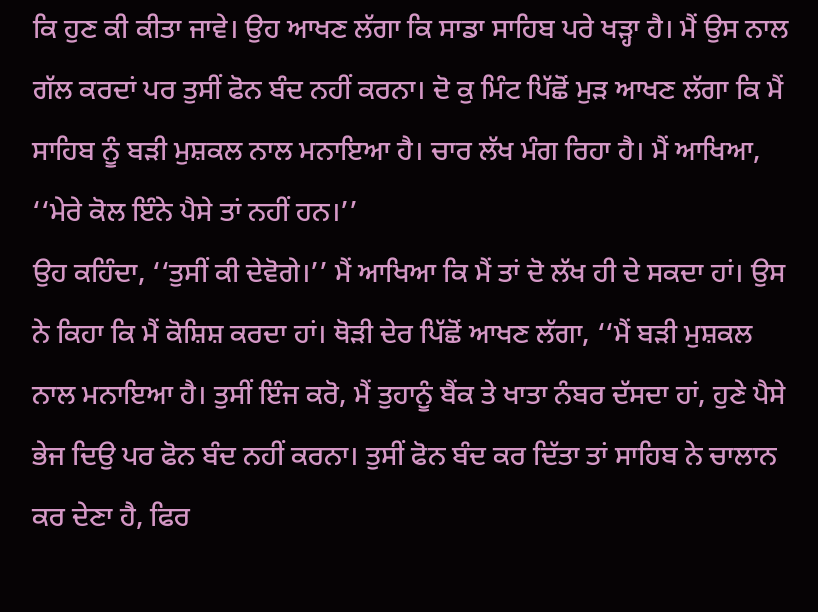ਕਿ ਹੁਣ ਕੀ ਕੀਤਾ ਜਾਵੇ। ਉਹ ਆਖਣ ਲੱਗਾ ਕਿ ਸਾਡਾ ਸਾਹਿਬ ਪਰੇ ਖੜ੍ਹਾ ਹੈ। ਮੈਂ ਉਸ ਨਾਲ ਗੱਲ ਕਰਦਾਂ ਪਰ ਤੁਸੀਂ ਫੋਨ ਬੰਦ ਨਹੀਂ ਕਰਨਾ। ਦੋ ਕੁ ਮਿੰਟ ਪਿੱਛੋਂ ਮੁੜ ਆਖਣ ਲੱਗਾ ਕਿ ਮੈਂ ਸਾਹਿਬ ਨੂੰ ਬੜੀ ਮੁਸ਼ਕਲ ਨਾਲ ਮਨਾਇਆ ਹੈ। ਚਾਰ ਲੱਖ ਮੰਗ ਰਿਹਾ ਹੈ। ਮੈਂ ਆਖਿਆ, ‘‘ਮੇਰੇ ਕੋਲ ਇੰਨੇ ਪੈਸੇ ਤਾਂ ਨਹੀਂ ਹਨ।’’
ਉਹ ਕਹਿੰਦਾ, ‘‘ਤੁਸੀਂ ਕੀ ਦੇਵੋਗੇ।’’ ਮੈਂ ਆਖਿਆ ਕਿ ਮੈਂ ਤਾਂ ਦੋ ਲੱਖ ਹੀ ਦੇ ਸਕਦਾ ਹਾਂ। ਉਸ ਨੇ ਕਿਹਾ ਕਿ ਮੈਂ ਕੋਸ਼ਿਸ਼ ਕਰਦਾ ਹਾਂ। ਥੋੜੀ ਦੇਰ ਪਿੱਛੋਂ ਆਖਣ ਲੱਗਾ, ‘‘ਮੈਂ ਬੜੀ ਮੁਸ਼ਕਲ ਨਾਲ ਮਨਾਇਆ ਹੈ। ਤੁਸੀਂ ਇੰਜ ਕਰੋ, ਮੈਂ ਤੁਹਾਨੂੰ ਬੈਂਕ ਤੇ ਖਾਤਾ ਨੰਬਰ ਦੱਸਦਾ ਹਾਂ, ਹੁਣੇ ਪੈਸੇ ਭੇਜ ਦਿਉ ਪਰ ਫੋਨ ਬੰਦ ਨਹੀਂ ਕਰਨਾ। ਤੁਸੀਂ ਫੋਨ ਬੰਦ ਕਰ ਦਿੱਤਾ ਤਾਂ ਸਾਹਿਬ ਨੇ ਚਾਲਾਨ ਕਰ ਦੇਣਾ ਹੈ, ਫਿਰ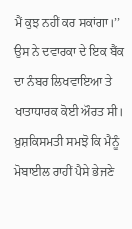ਮੈਂ ਕੁਝ ਨਹੀਂ ਕਰ ਸਕਾਂਗਾ।’’ ਉਸ ਨੇ ਦਵਾਰਕਾ ਦੇ ਇਕ ਬੈਂਕ ਦਾ ਨੰਬਰ ਲਿਖਵਾਇਆ ਤੇ ਖਾਤਾਧਾਰਕ ਕੋਈ ਔਰਤ ਸੀ। ਖ਼ੁਸ਼ਕਿਸਮਤੀ ਸਮਝੋ ਕਿ ਮੈਨੂੰ ਮੋਬਾਈਲ ਰਾਹੀਂ ਪੈਸੇ ਭੇਜਣੇ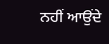ਨਹੀਂ ਆਉਂਦੇ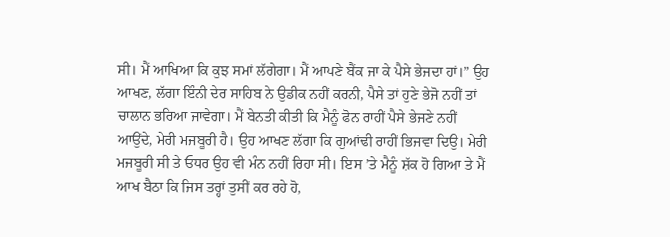ਸੀ। ਮੈਂ ਆਖਿਆ ਕਿ ਕੁਝ ਸਮਾਂ ਲੱਗੇਗਾ। ਮੈਂ ਆਪਣੇ ਬੈਂਕ ਜਾ ਕੇ ਪੈਸੇ ਭੇਜਦਾ ਹਾਂ।” ਉਹ ਆਖਣ, ਲੱਗਾ ਇੰਨੀ ਦੇਰ ਸਾਹਿਬ ਨੇ ਉਡੀਕ ਨਹੀਂ ਕਰਨੀ, ਪੈਸੇ ਤਾਂ ਹੁਣੇ ਭੇਜੋ ਨਹੀਂ ਤਾਂ ਚਾਲਾਨ ਭਰਿਆ ਜਾਵੇਗਾ। ਮੈਂ ਬੇਨਤੀ ਕੀਤੀ ਕਿ ਮੈਨੂੰ ਫੋਨ ਰਾਹੀਂ ਪੈਸੇ ਭੇਜਣੇ ਨਹੀਂ ਆਉਂਦੇ, ਮੇਰੀ ਮਜਬੂਰੀ ਹੈ। ਉਹ ਆਖਣ ਲੱਗਾ ਕਿ ਗੁਆਂਢੀ ਰਾਹੀਂ ਭਿਜਵਾ ਦਿਉ। ਮੇਰੀ ਮਜਬੂਰੀ ਸੀ ਤੇ ਓਧਰ ਉਹ ਵੀ ਮੰਨ ਨਹੀਂ ਰਿਹਾ ਸੀ। ਇਸ ’ਤੇ ਮੈਨੂੰ ਸ਼ੱਕ ਹੋ ਗਿਆ ਤੇ ਮੈਂ ਆਖ ਬੈਠਾ ਕਿ ਜਿਸ ਤਰ੍ਹਾਂ ਤੁਸੀਂ ਕਰ ਰਹੇ ਹੋ,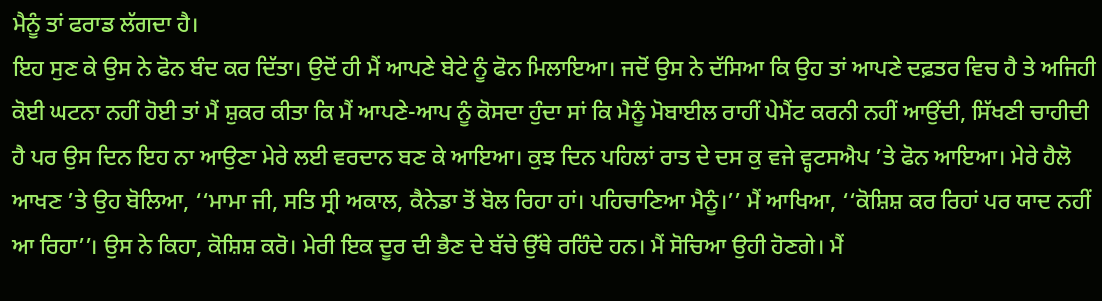ਮੈਨੂੰ ਤਾਂ ਫਰਾਡ ਲੱਗਦਾ ਹੈ।
ਇਹ ਸੁਣ ਕੇ ਉਸ ਨੇ ਫੋਨ ਬੰਦ ਕਰ ਦਿੱਤਾ। ਉਦੋਂ ਹੀ ਮੈਂ ਆਪਣੇ ਬੇਟੇ ਨੂੰ ਫੋਨ ਮਿਲਾਇਆ। ਜਦੋਂ ਉਸ ਨੇ ਦੱਸਿਆ ਕਿ ਉਹ ਤਾਂ ਆਪਣੇ ਦਫ਼ਤਰ ਵਿਚ ਹੈ ਤੇ ਅਜਿਹੀ ਕੋਈ ਘਟਨਾ ਨਹੀਂ ਹੋਈ ਤਾਂ ਮੈਂ ਸ਼ੁਕਰ ਕੀਤਾ ਕਿ ਮੈਂ ਆਪਣੇ-ਆਪ ਨੂੰ ਕੋਸਦਾ ਹੁੰਦਾ ਸਾਂ ਕਿ ਮੈਨੂੰ ਮੋਬਾਈਲ ਰਾਹੀਂ ਪੇਮੈਂਟ ਕਰਨੀ ਨਹੀਂ ਆਉਂਦੀ, ਸਿੱਖਣੀ ਚਾਹੀਦੀ ਹੈ ਪਰ ਉਸ ਦਿਨ ਇਹ ਨਾ ਆਉਣਾ ਮੇਰੇ ਲਈ ਵਰਦਾਨ ਬਣ ਕੇ ਆਇਆ। ਕੁਝ ਦਿਨ ਪਹਿਲਾਂ ਰਾਤ ਦੇ ਦਸ ਕੁ ਵਜੇ ਵ੍ਹਟਸਐਪ ’ਤੇ ਫੋਨ ਆਇਆ। ਮੇਰੇ ਹੈਲੋ ਆਖਣ ’ਤੇ ਉਹ ਬੋਲਿਆ, ‘‘ਮਾਮਾ ਜੀ, ਸਤਿ ਸ੍ਰੀ ਅਕਾਲ, ਕੈਨੇਡਾ ਤੋਂ ਬੋਲ ਰਿਹਾ ਹਾਂ। ਪਹਿਚਾਣਿਆ ਮੈਨੂੰ।’’ ਮੈਂ ਆਖਿਆ, ‘‘ਕੋਸ਼ਿਸ਼ ਕਰ ਰਿਹਾਂ ਪਰ ਯਾਦ ਨਹੀਂ ਆ ਰਿਹਾ’’। ਉਸ ਨੇ ਕਿਹਾ, ਕੋਸ਼ਿਸ਼ ਕਰੋ। ਮੇਰੀ ਇਕ ਦੂਰ ਦੀ ਭੈਣ ਦੇ ਬੱਚੇ ਉੱਥੇ ਰਹਿੰਦੇ ਹਨ। ਮੈਂ ਸੋਚਿਆ ਉਹੀ ਹੋਣਗੇ। ਮੈਂ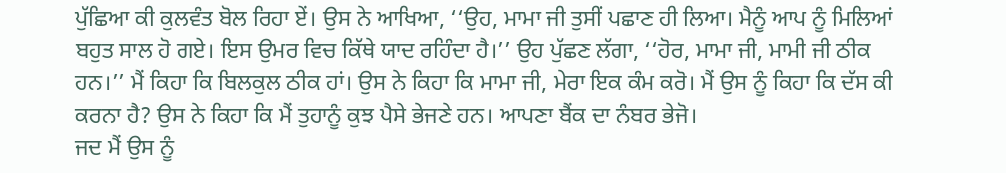ਪੁੱਛਿਆ ਕੀ ਕੁਲਵੰਤ ਬੋਲ ਰਿਹਾ ਏਂ। ਉਸ ਨੇ ਆਖਿਆ, ‘‘ਉਹ, ਮਾਮਾ ਜੀ ਤੁਸੀਂ ਪਛਾਣ ਹੀ ਲਿਆ। ਮੈਨੂੰ ਆਪ ਨੂੰ ਮਿਲਿਆਂ ਬਹੁਤ ਸਾਲ ਹੋ ਗਏ। ਇਸ ਉਮਰ ਵਿਚ ਕਿੱਥੇ ਯਾਦ ਰਹਿੰਦਾ ਹੈ।’’ ਉਹ ਪੁੱਛਣ ਲੱਗਾ, ‘‘ਹੋਰ, ਮਾਮਾ ਜੀ, ਮਾਮੀ ਜੀ ਠੀਕ ਹਨ।’’ ਮੈਂ ਕਿਹਾ ਕਿ ਬਿਲਕੁਲ ਠੀਕ ਹਾਂ। ਉਸ ਨੇ ਕਿਹਾ ਕਿ ਮਾਮਾ ਜੀ, ਮੇਰਾ ਇਕ ਕੰਮ ਕਰੋ। ਮੈਂ ਉਸ ਨੂੰ ਕਿਹਾ ਕਿ ਦੱਸ ਕੀ ਕਰਨਾ ਹੈ? ਉਸ ਨੇ ਕਿਹਾ ਕਿ ਮੈਂ ਤੁਹਾਨੂੰ ਕੁਝ ਪੈਸੇ ਭੇਜਣੇ ਹਨ। ਆਪਣਾ ਬੈਂਕ ਦਾ ਨੰਬਰ ਭੇਜੋ।
ਜਦ ਮੈਂ ਉਸ ਨੂੰ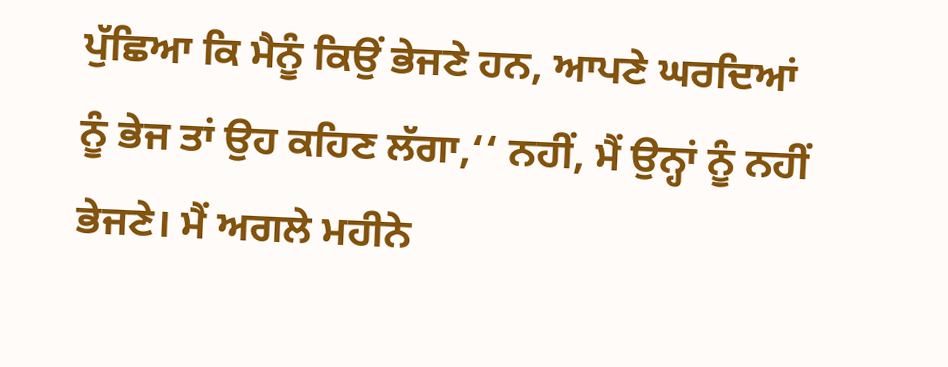ਪੁੱਛਿਆ ਕਿ ਮੈਨੂੰ ਕਿਉਂ ਭੇਜਣੇ ਹਨ, ਆਪਣੇ ਘਰਦਿਆਂ ਨੂੰ ਭੇਜ ਤਾਂ ਉਹ ਕਹਿਣ ਲੱਗਾ,‘‘ ਨਹੀਂ, ਮੈਂ ਉਨ੍ਹਾਂ ਨੂੰ ਨਹੀਂ ਭੇਜਣੇ। ਮੈਂ ਅਗਲੇ ਮਹੀਨੇ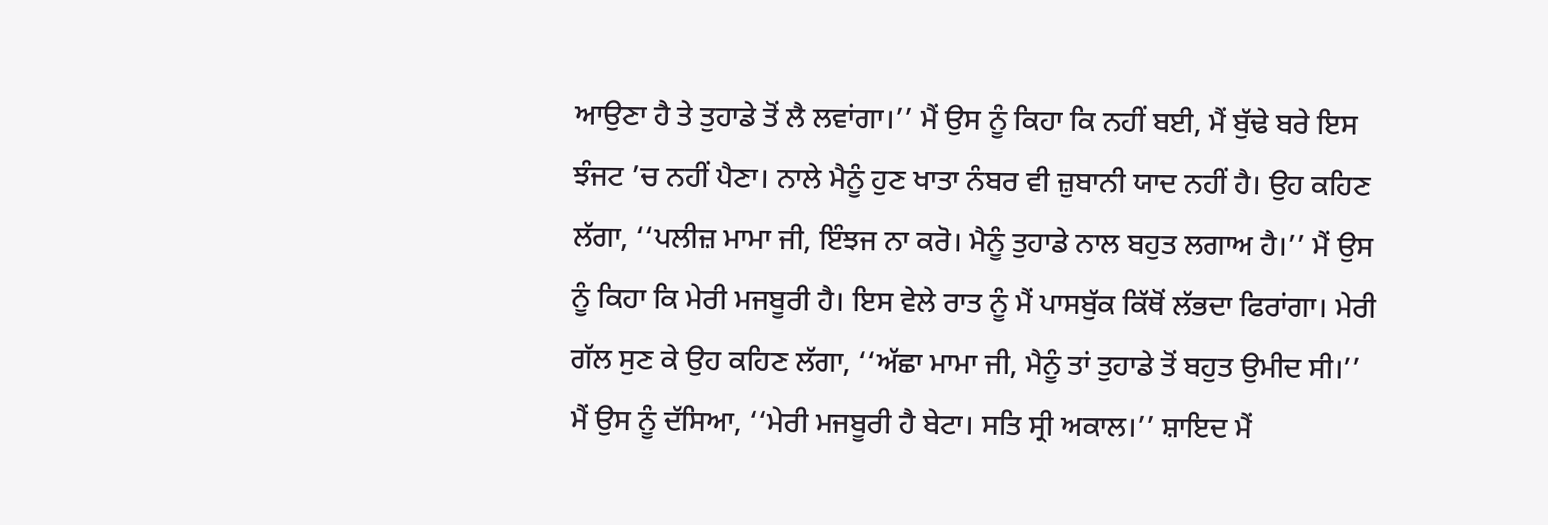ਆਉਣਾ ਹੈ ਤੇ ਤੁਹਾਡੇ ਤੋਂ ਲੈ ਲਵਾਂਗਾ।’’ ਮੈਂ ਉਸ ਨੂੰ ਕਿਹਾ ਕਿ ਨਹੀਂ ਬਈ, ਮੈਂ ਬੁੱਢੇ ਬਰੇ ਇਸ ਝੰਜਟ ’ਚ ਨਹੀਂ ਪੈਣਾ। ਨਾਲੇ ਮੈਨੂੰ ਹੁਣ ਖਾਤਾ ਨੰਬਰ ਵੀ ਜ਼ੁਬਾਨੀ ਯਾਦ ਨਹੀਂ ਹੈ। ਉਹ ਕਹਿਣ ਲੱਗਾ, ‘‘ਪਲੀਜ਼ ਮਾਮਾ ਜੀ, ਇੰਝਜ ਨਾ ਕਰੋ। ਮੈਨੂੰ ਤੁਹਾਡੇ ਨਾਲ ਬਹੁਤ ਲਗਾਅ ਹੈ।’’ ਮੈਂ ਉਸ ਨੂੰ ਕਿਹਾ ਕਿ ਮੇਰੀ ਮਜਬੂਰੀ ਹੈ। ਇਸ ਵੇਲੇ ਰਾਤ ਨੂੰ ਮੈਂ ਪਾਸਬੁੱਕ ਕਿੱਥੋਂ ਲੱਭਦਾ ਫਿਰਾਂਗਾ। ਮੇਰੀ ਗੱਲ ਸੁਣ ਕੇ ਉਹ ਕਹਿਣ ਲੱਗਾ, ‘‘ਅੱਛਾ ਮਾਮਾ ਜੀ, ਮੈਨੂੰ ਤਾਂ ਤੁਹਾਡੇ ਤੋਂ ਬਹੁਤ ਉਮੀਦ ਸੀ।’’
ਮੈਂ ਉਸ ਨੂੰ ਦੱਸਿਆ, ‘‘ਮੇਰੀ ਮਜਬੂਰੀ ਹੈ ਬੇਟਾ। ਸਤਿ ਸ੍ਰੀ ਅਕਾਲ।’’ ਸ਼ਾਇਦ ਮੈਂ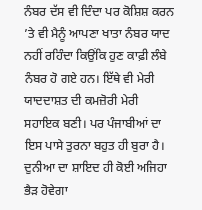ਨੰਬਰ ਦੱਸ ਵੀ ਦਿੰਦਾ ਪਰ ਕੋਸ਼ਿਸ਼ ਕਰਨ ’ਤੇ ਵੀ ਮੈਨੂੰ ਆਪਣਾ ਖਾਤਾ ਨੰਬਰ ਯਾਦ ਨਹੀਂ ਰਹਿੰਦਾ ਕਿਉਂਕਿ ਹੁਣ ਕਾਫ਼ੀ ਲੰਬੇ ਨੰਬਰ ਹੋ ਗਏ ਹਨ। ਇੱਥੇ ਵੀ ਮੇਰੀ ਯਾਦਦਾਸ਼ਤ ਦੀ ਕਮਜ਼ੋਰੀ ਮੇਰੀ ਸਹਾਇਕ ਬਣੀ। ਪਰ ਪੰਜਾਬੀਆਂ ਦਾ ਇਸ ਪਾਸੇ ਤੁਰਨਾ ਬਹੁਤ ਹੀ ਬੁਰਾ ਹੈ। ਦੁਨੀਆ ਦਾ ਸ਼ਾਇਦ ਹੀ ਕੋਈ ਅਜਿਹਾ ਭੈੜ ਹੋਵੇਗਾ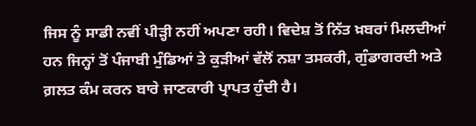ਜਿਸ ਨੂੰ ਸਾਡੀ ਨਵੀਂ ਪੀੜ੍ਹੀ ਨਹੀਂ ਅਪਣਾ ਰਹੀ। ਵਿਦੇਸ਼ ਤੋਂ ਨਿੱਤ ਖ਼ਬਰਾਂ ਮਿਲਦੀਆਂ ਹਨ ਜਿਨ੍ਹਾਂ ਤੋਂ ਪੰਜਾਬੀ ਮੁੰਡਿਆਂ ਤੇ ਕੁੜੀਆਂ ਵੱਲੋਂ ਨਸ਼ਾ ਤਸਕਰੀ, ਗੁੰਡਾਗਰਦੀ ਅਤੇ ਗ਼ਲਤ ਕੰਮ ਕਰਨ ਬਾਰੇ ਜਾਣਕਾਰੀ ਪ੍ਰਾਪਤ ਹੁੰਦੀ ਹੈ।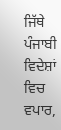ਜਿੱਥੇ ਪੰਜਾਬੀ ਵਿਦੇਸ਼ਾਂ ਵਿਚ ਵਪਾਰ,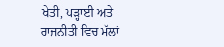ਖੇਤੀ, ਪੜ੍ਹਾਈ ਅਤੇ ਰਾਜਨੀਤੀ ਵਿਚ ਮੱਲਾਂ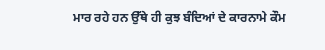ਮਾਰ ਰਹੇ ਹਨ ਉੱਥੇ ਹੀ ਕੁਝ ਬੰਦਿਆਂ ਦੇ ਕਾਰਨਾਮੇ ਕੌਮ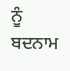ਨੂੰ ਬਦਨਾਮ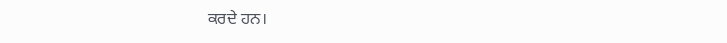ਕਰਦੇ ਹਨ।